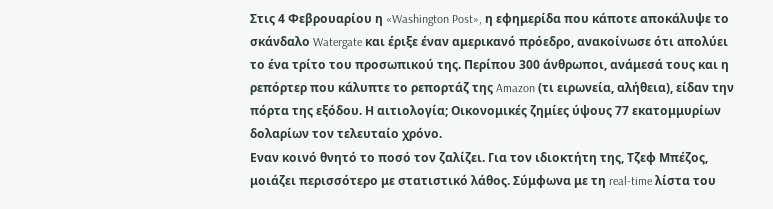Στις 4 Φεβρουαρίου η «Washington Post», η εφημερίδα που κάποτε αποκάλυψε το σκάνδαλο Watergate και έριξε έναν αμερικανό πρόεδρο, ανακοίνωσε ότι απολύει το ένα τρίτο του προσωπικού της. Περίπου 300 άνθρωποι, ανάμεσά τους και η ρεπόρτερ που κάλυπτε το ρεπορτάζ της Amazon (τι ειρωνεία, αλήθεια), είδαν την πόρτα της εξόδου. Η αιτιολογία; Οικονομικές ζημίες ύψους 77 εκατομμυρίων δολαρίων τον τελευταίο χρόνο.
Εναν κοινό θνητό το ποσό τον ζαλίζει. Για τον ιδιοκτήτη της, Τζεφ Μπέζος, μοιάζει περισσότερο με στατιστικό λάθος. Σύμφωνα με τη real-time λίστα του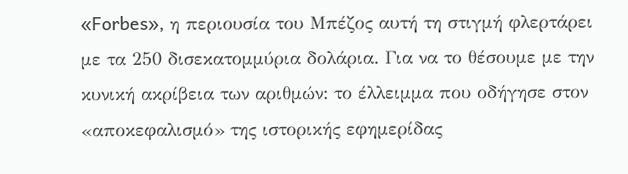«Forbes», η περιουσία του Μπέζος αυτή τη στιγμή φλερτάρει με τα 250 δισεκατομμύρια δολάρια. Για να το θέσουμε με την κυνική ακρίβεια των αριθμών: το έλλειμμα που οδήγησε στον «αποκεφαλισμό» της ιστορικής εφημερίδας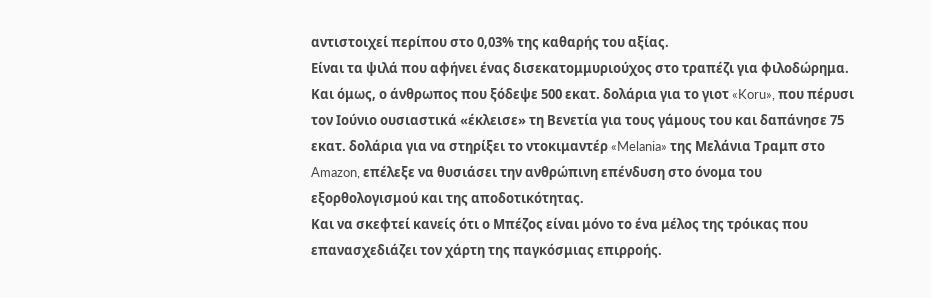αντιστοιχεί περίπου στο 0,03% της καθαρής του αξίας.
Είναι τα ψιλά που αφήνει ένας δισεκατομμυριούχος στο τραπέζι για φιλοδώρημα. Και όμως, ο άνθρωπος που ξόδεψε 500 εκατ. δολάρια για το γιοτ «Koru», που πέρυσι τον Ιούνιο ουσιαστικά «έκλεισε» τη Βενετία για τους γάμους του και δαπάνησε 75 εκατ. δολάρια για να στηρίξει το ντοκιμαντέρ «Melania» της Μελάνια Τραμπ στο Amazon, επέλεξε να θυσιάσει την ανθρώπινη επένδυση στο όνομα του εξορθολογισμού και της αποδοτικότητας.
Και να σκεφτεί κανείς ότι ο Μπέζος είναι μόνο το ένα μέλος της τρόικας που επανασχεδιάζει τον χάρτη της παγκόσμιας επιρροής.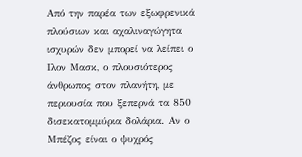Από την παρέα των εξωφρενικά πλούσιων και αχαλιναγώγητα ισχυρών δεν μπορεί να λείπει ο Ιλον Μασκ, ο πλουσιότερος άνθρωπος στον πλανήτη, με περιουσία που ξεπερνά τα 850 δισεκατομμύρια δολάρια. Αν ο Μπέζος είναι ο ψυχρός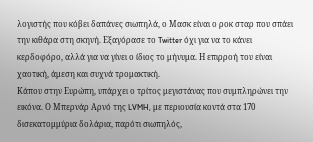λογιστής που κόβει δαπάνες σιωπηλά, ο Μασκ είναι ο ροκ σταρ που σπάει την κιθάρα στη σκηνή. Εξαγόρασε το Twitter όχι για να το κάνει κερδοφόρο, αλλά για να γίνει ο ίδιος το μήνυμα. Η επιρροή του είναι χαοτική, άμεση και συχνά τρομακτική.
Κάπου στην Ευρώπη, υπάρχει ο τρίτος μεγιστάνας που συμπληρώνει την εικόνα. Ο Μπερνάρ Αρνό της LVMH, με περιουσία κοντά στα 170 δισεκατομμύρια δολάρια, παρότι σιωπηλός,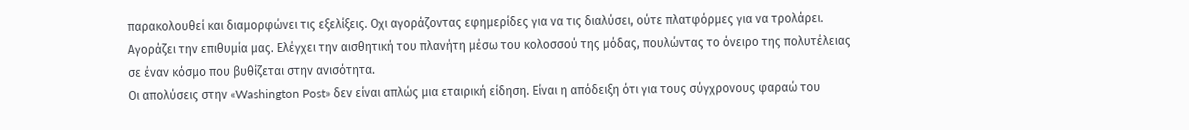παρακολουθεί και διαμορφώνει τις εξελίξεις. Oχι αγοράζοντας εφημερίδες για να τις διαλύσει, ούτε πλατφόρμες για να τρολάρει. Αγοράζει την επιθυμία μας. Ελέγχει την αισθητική του πλανήτη μέσω του κολοσσού της μόδας, πουλώντας το όνειρο της πολυτέλειας σε έναν κόσμο που βυθίζεται στην ανισότητα.
Οι απολύσεις στην «Washington Post» δεν είναι απλώς μια εταιρική είδηση. Είναι η απόδειξη ότι για τους σύγχρονους φαραώ του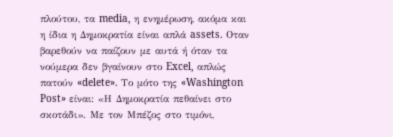πλούτου, τα media, η ενημέρωση, ακόμα και η ίδια η Δημοκρατία είναι απλά assets. Οταν βαρεθούν να παίζουν με αυτά ή όταν τα νούμερα δεν βγαίνουν στο Excel, απλώς πατούν «delete». Το μότο της «Washington Post» είναι: «Η Δημοκρατία πεθαίνει στο σκοτάδι». Με τον Μπέζος στο τιμόνι,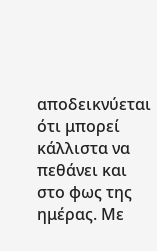αποδεικνύεται ότι μπορεί κάλλιστα να πεθάνει και στο φως της ημέρας. Με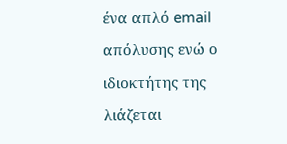ένα απλό email απόλυσης ενώ ο ιδιοκτήτης της λιάζεται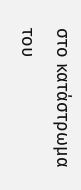στο κατάστρωμα του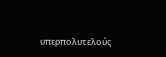υπερπολυτελούς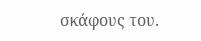σκάφους του.